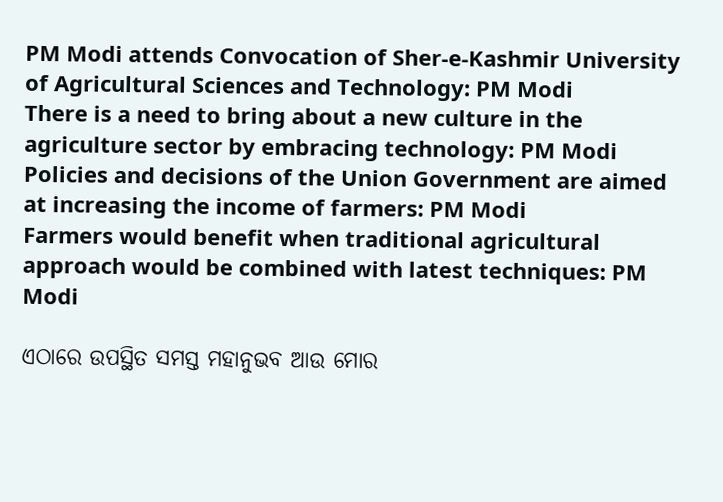PM Modi attends Convocation of Sher-e-Kashmir University of Agricultural Sciences and Technology: PM Modi
There is a need to bring about a new culture in the agriculture sector by embracing technology: PM Modi
Policies and decisions of the Union Government are aimed at increasing the income of farmers: PM Modi
Farmers would benefit when traditional agricultural approach would be combined with latest techniques: PM Modi

ଏଠାରେ ଉପସ୍ଥିତ ସମସ୍ତ ମହାନୁଭବ ଆଉ ମୋର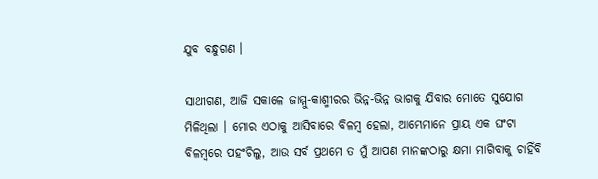ଯୁବ ବନ୍ଧୁଗଣ ।

ସାଥୀଗଣ, ଆଜି ସକାଳେ ଜାମ୍ମୁ-କାଶ୍ମୀରର ଭିନ୍ନ-ଭିନ୍ନ ଭାଗକୁ ଯିବାର ମୋତେ ସୁଯୋଗ ମିଳିଥିଲା । ମୋର ଏଠାକୁ ଆସିବାରେ ବିଳମ୍ବ ହେଲା, ଆମ୍ଭେମାନେ ପ୍ରାୟ ଏକ ଘଂଟା  ବିଳମ୍ବରେ ପହଂଚିଲୁ, ଆଉ ସର୍ବ ପ୍ରଥମେ ତ ମୁଁ ଆପଣ ମାନଙ୍କଠାରୁ କ୍ଷମା ମାଗିବାକୁ ଚାହିଁବି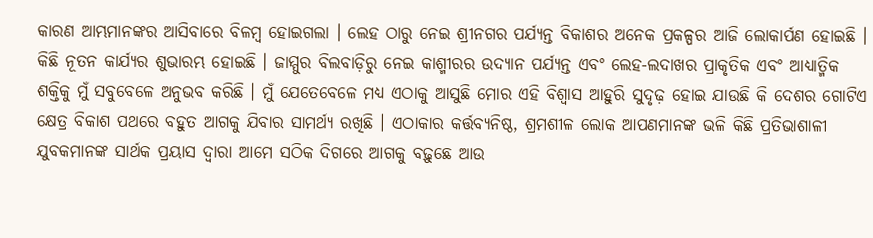କାରଣ ଆମ୍ଭମାନଙ୍କର ଆସିବାରେ ବିଳମ୍ବ ହୋଇଗଲା । ଲେହ ଠାରୁ ନେଇ ଶ୍ରୀନଗର ପର୍ଯ୍ୟନ୍ତ ବିକାଶର ଅନେକ ପ୍ରକଳ୍ପର ଆଜି ଲୋକାର୍ପଣ ହୋଇଛି । କିଛି ନୂତନ କାର୍ଯ୍ୟର ଶୁଭାରମ୍ଭ ହୋଇଛି । ଜାମ୍ମୁର ବିଲବାଡ଼ିରୁ ନେଇ କାଶ୍ମୀରର ଉଦ୍ୟାନ ପର୍ଯ୍ୟନ୍ତ ଏବଂ ଲେହ-ଲଦାଖର ପ୍ରାକୃତିକ ଏବଂ ଆଧ୍ୟାତ୍ମିକ ଶକ୍ତିକୁ ମୁଁ ସବୁବେଳେ ଅନୁଭବ କରିଛି । ମୁଁ ଯେତେବେଳେ ମଧ୍ୟ ଏଠାକୁ ଆସୁଛି ମୋର ଏହି ବିଶ୍ୱାସ ଆହୁରି ସୁଦୃଢ଼ ହୋଇ ଯାଉଛି କି ଦେଶର ଗୋଟିଏ କ୍ଷେତ୍ର ବିକାଶ ପଥରେ ବହୁତ ଆଗକୁ ଯିବାର ସାମର୍ଥ୍ୟ ରଖିଛି । ଏଠାକାର କର୍ତ୍ତବ୍ୟନିଷ୍ଠ, ଶ୍ରମଶୀଳ ଲୋକ ଆପଣମାନଙ୍କ ଭଳି କିଛି ପ୍ରତିଭାଶାଳୀ ଯୁବକମାନଙ୍କ ସାର୍ଥକ ପ୍ରୟାସ ଦ୍ୱାରା ଆମେ ସଠିକ ଦିଗରେ ଆଗକୁ ବଢ଼ୁଛେ ଆଉ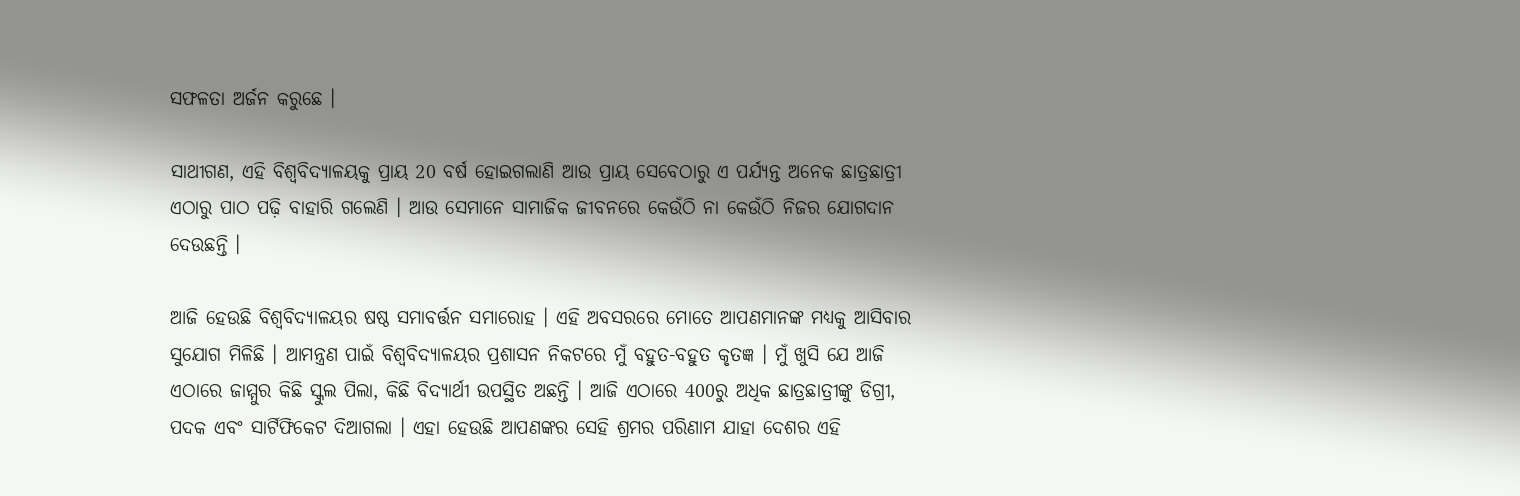ସଫଳତା ଅର୍ଜନ କରୁଛେ ।

ସାଥୀଗଣ, ଏହି ବିଶ୍ୱବିଦ୍ୟାଳୟକୁ ପ୍ରାୟ 20 ବର୍ଷ ହୋଇଗଲାଣି ଆଉ ପ୍ରାୟ ସେବେଠାରୁ ଏ ପର୍ଯ୍ୟନ୍ତ ଅନେକ ଛାତ୍ରଛାତ୍ରୀ ଏଠାରୁ ପାଠ ପଢ଼ି ବାହାରି ଗଲେଣି । ଆଉ ସେମାନେ ସାମାଜିକ ଜୀବନରେ କେଉଁଠି ନା କେଉଁଠି ନିଜର ଯୋଗଦାନ ଦେଉଛନ୍ତି ।

ଆଜି ହେଉଛି ବିଶ୍ୱବିଦ୍ୟାଳୟର ଷଷ୍ଠ ସମାବର୍ତ୍ତନ ସମାରୋହ । ଏହି ଅବସରରେ ମୋତେ ଆପଣମାନଙ୍କ ମଧ୍ୟକୁ ଆସିବାର ସୁଯୋଗ ମିଳିଛି । ଆମନ୍ତ୍ରଣ ପାଇଁ ବିଶ୍ୱବିଦ୍ୟାଳୟର ପ୍ରଶାସନ ନିକଟରେ ମୁଁ ବହୁତ-ବହୁତ କୃତଜ୍ଞ । ମୁଁ ଖୁସି ଯେ ଆଜି ଏଠାରେ ଜାମ୍ମୁର କିଛି ସ୍କୁଲ ପିଲା, କିଛି ବିଦ୍ୟାର୍ଥୀ ଉପସ୍ଥିତ ଅଛନ୍ତି । ଆଜି ଏଠାରେ 400ରୁ ଅଧିକ ଛାତ୍ରଛାତ୍ରୀଙ୍କୁ ଡିଗ୍ରୀ, ପଦକ ଏବଂ ସାର୍ଟିଫିକେଟ ଦିଆଗଲା । ଏହା ହେଉଛି ଆପଣଙ୍କର ସେହି ଶ୍ରମର ପରିଣାମ ଯାହା ଦେଶର ଏହି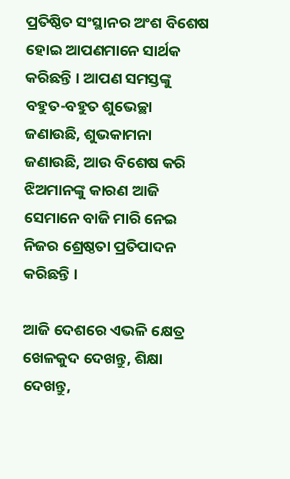ପ୍ରତିଷ୍ଠିତ ସଂସ୍ଥାନର ଅଂଶ ବିଶେଷ ହୋଇ ଆପଣମାନେ ସାର୍ଥକ କରିଛନ୍ତି । ଆପଣ ସମସ୍ତଙ୍କୁ ବହୁତ-ବହୁତ ଶୁଭେଚ୍ଛା ଜଣାଉଛି, ଶୁଭକାମନା ଜଣାଉଛି, ଆଉ ବିଶେଷ କରି ଝିଅମାନଙ୍କୁ କାରଣ ଆଜି ସେମାନେ ବାଜି ମାରି ନେଇ ନିଜର ଶ୍ରେଷ୍ଠତା ପ୍ରତିପାଦନ କରିଛନ୍ତି ।

ଆଜି ଦେଶରେ ଏଭଳି କ୍ଷେତ୍ର ଖେଳକୁଦ ଦେଖନ୍ତୁ, ଶିକ୍ଷା ଦେଖନ୍ତୁ,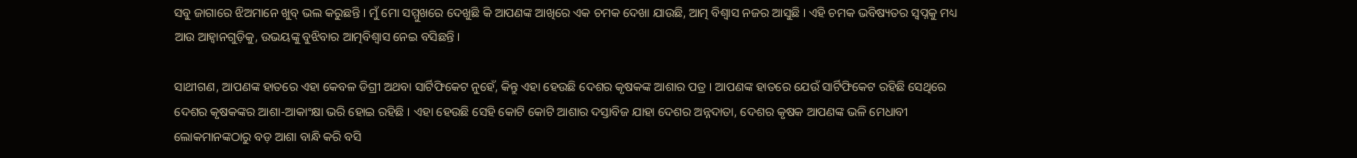ସବୁ ଜାଗାରେ ଝିଅମାନେ ଖୁବ୍ ଭଲ କରୁଛନ୍ତି । ମୁଁ ମୋ ସମ୍ମୁଖରେ ଦେଖୁଛି କି ଆପଣଙ୍କ ଆଖିରେ ଏକ ଚମକ ଦେଖା ଯାଉଛି, ଆତ୍ମ ବିଶ୍ୱାସ ନଜର ଆସୁଛି । ଏହି ଚମକ ଭବିଷ୍ୟତର ସ୍ୱପ୍ନକୁ ମଧ୍ୟ ଆଉ ଆହ୍ୱାନଗୁଡ଼ିକୁ, ଉଭୟଙ୍କୁ ବୁଝିବାର ଆତ୍ମବିଶ୍ୱାସ ନେଇ ବସିଛନ୍ତି ।

ସାଥୀଗଣ, ଆପଣଙ୍କ ହାତରେ ଏହା କେବଳ ଡିଗ୍ରୀ ଅଥବା ସାର୍ଟିଫିକେଟ ନୁହେଁ, କିନ୍ତୁ ଏହା ହେଉଛି ଦେଶର କୃଷକଙ୍କ ଆଶାର ପତ୍ର । ଆପଣଙ୍କ ହାତରେ ଯେଉଁ ସାର୍ଟିଫିକେଟ ରହିଛି ସେଥିରେ ଦେଶର କୃଷକଙ୍କର ଆଶା-ଆକାଂକ୍ଷା ଭରି ହୋଇ ରହିଛି । ଏହା ହେଉଛି ସେହି କୋଟି କୋଟି ଆଶାର ଦସ୍ତାବିଜ ଯାହା ଦେଶର ଅନ୍ନଦାତା, ଦେଶର କୃଷକ ଆପଣଙ୍କ ଭଳି ମେଧାବୀ ଲୋକମାନଙ୍କଠାରୁ ବଡ଼ ଆଶା ବାନ୍ଧି କରି ବସି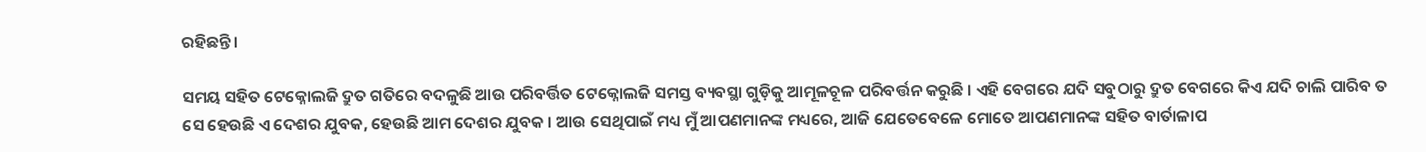ରହିଛନ୍ତି ।

ସମୟ ସହିତ ଟେକ୍ନୋଲଜି ଦ୍ରୁତ ଗତିରେ ବଦଳୁଛି ଆଉ ପରିବର୍ତ୍ତିତ ଟେକ୍ନୋଲଜି ସମସ୍ତ ବ୍ୟବସ୍ଥା ଗୁଡ଼ିକୁ ଆମୂଳଚୂଳ ପରିବର୍ତ୍ତନ କରୁଛି । ଏହି ବେଗରେ ଯଦି ସବୁଠାରୁ ଦ୍ରୁତ ବେଗରେ କିଏ ଯଦି ଚାଲି ପାରିବ ତ ସେ ହେଉଛି ଏ ଦେଶର ଯୁବକ, ହେଉଛି ଆମ ଦେଶର ଯୁବକ । ଆଉ ସେଥିପାଇଁ ମଧ୍ୟ ମୁଁ ଆପଣମାନଙ୍କ ମଧ୍ୟରେ, ଆଜି ଯେତେବେଳେ ମୋତେ ଆପଣମାନଙ୍କ ସହିତ ବାର୍ତାଳାପ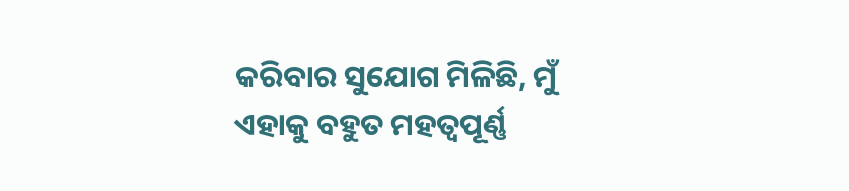କରିବାର ସୁଯୋଗ ମିଳିଛି, ମୁଁ ଏହାକୁ ବହୁତ ମହତ୍ୱପୂର୍ଣ୍ଣ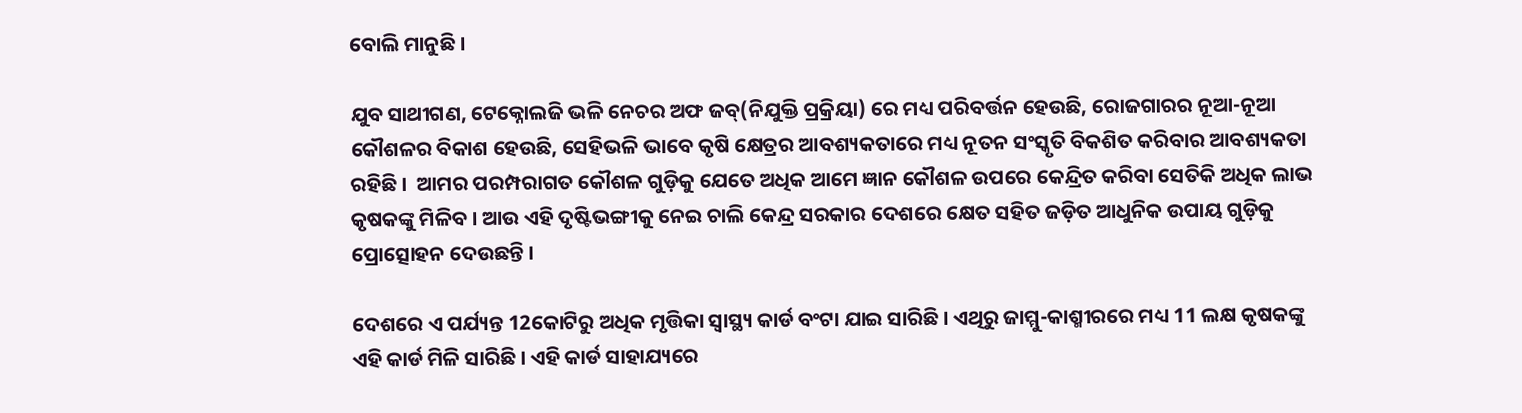ବୋଲି ମାନୁଛି ।

ଯୁବ ସାଥୀଗଣ, ଟେକ୍ନୋଲଜି ଭଳି ନେଚର ଅଫ ଜବ୍(ନିଯୁକ୍ତି ପ୍ରକ୍ରିୟା) ରେ ମଧ୍ୟ ପରିବର୍ତ୍ତନ ହେଉଛି, ରୋଜଗାରର ନୂଆ-ନୂଆ କୌଶଳର ବିକାଶ ହେଉଛି, ସେହିଭଳି ଭାବେ କୃଷି କ୍ଷେତ୍ରର ଆବଶ୍ୟକତାରେ ମଧ୍ୟ ନୂତନ ସଂସ୍କୃତି ବିକଶିତ କରିବାର ଆବଶ୍ୟକତା ରହିଛି ।  ଆମର ପରମ୍ପରାଗତ କୌଶଳ ଗୁଡ଼ିକୁ ଯେତେ ଅଧିକ ଆମେ ଜ୍ଞାନ କୌଶଳ ଉପରେ କେନ୍ଦ୍ରିତ କରିବା ସେତିକି ଅଧିକ ଲାଭ କୃଷକଙ୍କୁ ମିଳିବ । ଆଉ ଏହି ଦୃଷ୍ଟିଭଙ୍ଗୀକୁ ନେଇ ଚାଲି କେନ୍ଦ୍ର ସରକାର ଦେଶରେ କ୍ଷେତ ସହିତ ଜଡ଼ିତ ଆଧୁନିକ ଉପାୟ ଗୁଡ଼ିକୁ ପ୍ରୋତ୍ସୋହନ ଦେଉଛନ୍ତି ।

ଦେଶରେ ଏ ପର୍ଯ୍ୟନ୍ତ 12କୋଟିରୁ ଅଧିକ ମୃତ୍ତିକା ସ୍ୱାସ୍ଥ୍ୟ କାର୍ଡ ବଂଟା ଯାଇ ସାରିଛି । ଏଥିରୁ ଜାମ୍ମୁ-କାଶ୍ମୀରରେ ମଧ୍ୟ 11 ଲକ୍ଷ କୃଷକଙ୍କୁ ଏହି କାର୍ଡ ମିଳି ସାରିଛି । ଏହି କାର୍ଡ ସାହାଯ୍ୟରେ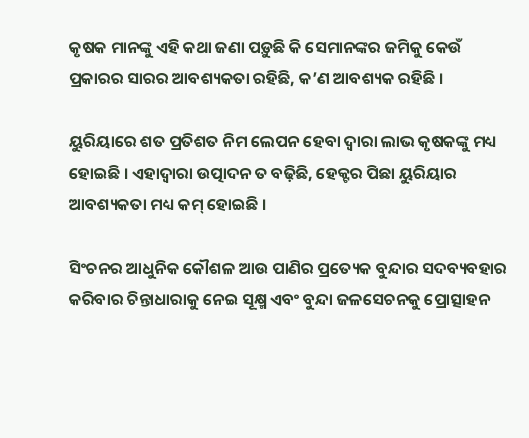କୃଷକ ମାନଙ୍କୁ ଏହି କଥା ଜଣା ପଡ଼ୁଛି କି ସେମାନଙ୍କର ଜମିକୁ କେଉଁ ପ୍ରକାରର ସାରର ଆବଶ୍ୟକତା ରହିଛି, କ’ଣ ଆବଶ୍ୟକ ରହିଛି ।

ୟୁରିୟାରେ ଶତ ପ୍ରତିଶତ ନିମ ଲେପନ ହେବା ଦ୍ୱାରା ଲାଭ କୃଷକଙ୍କୁ ମଧ୍ୟ ହୋଇଛି । ଏହାଦ୍ୱାରା ଉତ୍ପାଦନ ତ ବଢ଼ିଛି, ହେକ୍ଟର ପିଛା ୟୁରିୟାର ଆବଶ୍ୟକତା ମଧ୍ୟ କମ୍ ହୋଇଛି ।

ସିଂଚନର ଆଧୁନିକ କୌଶଳ ଆଉ ପାଣିର ପ୍ରତ୍ୟେକ ବୁନ୍ଦାର ସଦବ୍ୟବହାର କରିବାର ଚିନ୍ତାଧାରାକୁ ନେଇ ସୂକ୍ଷ୍ମ ଏବଂ ବୁନ୍ଦା ଜଳସେଚନକୁ ପ୍ରୋତ୍ସାହନ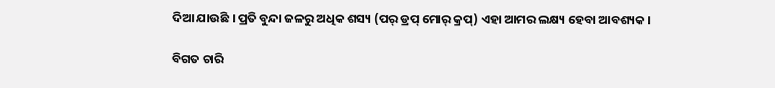ଦିଆ ଯାଉଛି । ପ୍ରତି ବୁନ୍ଦା ଜଳରୁ ଅଧିକ ଶସ୍ୟ (ପର୍ ଡ୍ରପ୍ ମୋର୍ କ୍ରପ୍) ଏହା ଆମର ଲକ୍ଷ୍ୟ ହେବା ଆବଶ୍ୟକ ।

ବିଗତ ଚାରି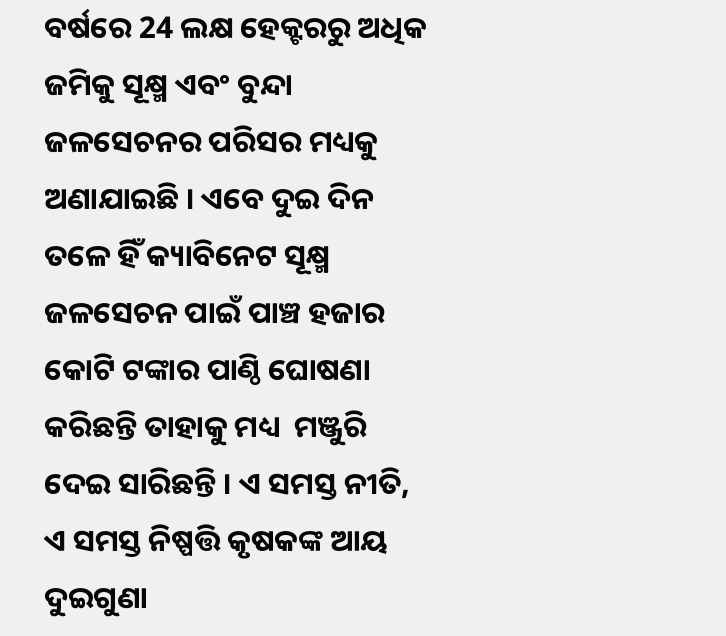ବର୍ଷରେ 24 ଲକ୍ଷ ହେକ୍ଟରରୁ ଅଧିକ ଜମିକୁ ସୂକ୍ଷ୍ମ ଏବଂ ବୁନ୍ଦା ଜଳସେଚନର ପରିସର ମଧ୍ୟକୁ ଅଣାଯାଇଛି । ଏବେ ଦୁଇ ଦିନ ତଳେ ହିଁ କ୍ୟାବିନେଟ ସୂକ୍ଷ୍ମ ଜଳସେଚନ ପାଇଁ ପାଞ୍ଚ ହଜାର କୋଟି ଟଙ୍କାର ପାଣ୍ଠି ଘୋଷଣା କରିଛନ୍ତି ତାହାକୁ ମଧ୍ୟ  ମଞ୍ଜୁରି ଦେଇ ସାରିଛନ୍ତି । ଏ ସମସ୍ତ ନୀତି, ଏ ସମସ୍ତ ନିଷ୍ପତ୍ତି କୃଷକଙ୍କ ଆୟ ଦୁଇଗୁଣା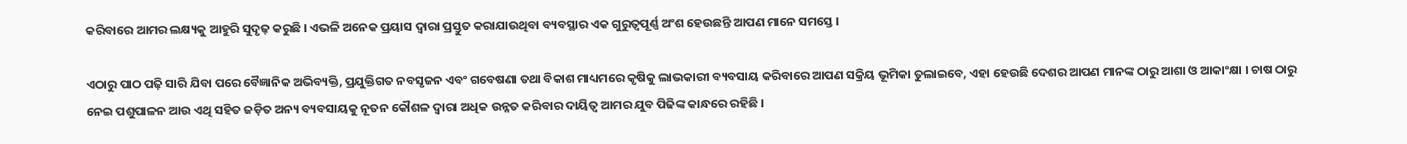କରିବାରେ ଆମର ଲକ୍ଷ୍ୟକୁ ଆହୁରି ସୁଦୃଢ଼ କରୁଛି । ଏଭଳି ଅନେକ ପ୍ରୟାସ ଦ୍ୱାରା ପ୍ରସ୍ତୁତ କରାଯାଉଥିବା ବ୍ୟବସ୍ଥାର ଏକ ଗୁରୁତ୍ୱପୂର୍ଣ୍ଣ ଅଂଶ ହେଉଛନ୍ତି ଆପଣ ମାନେ ସମସ୍ତେ ।

ଏଠାରୁ ପାଠ ପଢ଼ି ସାରି ଯିବା ପରେ ବୈଜ୍ଞାନିକ ଅଭିବ୍ୟକ୍ତି, ପ୍ରଯୁକ୍ତିଗତ ନବସୃଜନ ଏବଂ ଗବେଷଣା ତଥା ବିକାଶ ମାଧ୍ୟମରେ କୃଷିକୁ ଲାଭକାରୀ ବ୍ୟବସାୟ କରିବାରେ ଆପଣ ସକ୍ରିୟ ଭୂମିକା ତୁଲାଇବେ, ଏହା ହେଉଛି ଦେଶର ଆପଣ ମାନଙ୍କ ଠାରୁ ଆଶା ଓ ଆକାଂକ୍ଷା । ଚାଷ ଠାରୁ ନେଇ ପଶୁପାଳନ ଆଉ ଏଥି ସହିତ ଜଡ଼ିତ ଅନ୍ୟ ବ୍ୟବସାୟକୁ ନୂତନ କୌଶଳ ଦ୍ୱାରା ଅଧିକ ଉନ୍ନତ କରିବାର ଦାୟିତ୍ୱ ଆମର ଯୁବ ପିଢିଙ୍କ କାନ୍ଧରେ ରହିଛି ।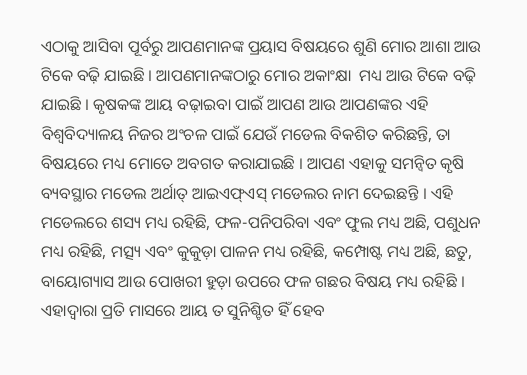ଏଠାକୁ ଆସିବା ପୂର୍ବରୁ ଆପଣମାନଙ୍କ ପ୍ରୟାସ ବିଷୟରେ ଶୁଣି ମୋର ଆଶା ଆଉ ଟିକେ ବଢ଼ି ଯାଇଛି । ଆପଣମାନଙ୍କଠାରୁ ମୋର ଅକାଂକ୍ଷା  ମଧ୍ୟ ଆଉ ଟିକେ ବଢ଼ି ଯାଇଛି । କୃଷକଙ୍କ ଆୟ ବଢ଼ାଇବା ପାଇଁ ଆପଣ ଆଉ ଆପଣଙ୍କର ଏହି ବିଶ୍ୱବିଦ୍ୟାଳୟ ନିଜର ଅଂଚଳ ପାଇଁ ଯେଉଁ ମଡେଲ ବିକଶିତ କରିଛନ୍ତି, ତା ବିଷୟରେ ମଧ୍ୟ ମୋତେ ଅବଗତ କରାଯାଇଛି । ଆପଣ ଏହାକୁ ସମନ୍ୱିତ କୃଷି ବ୍ୟବସ୍ଥାର ମଡେଲ ଅର୍ଥାତ୍ ଆଇଏଫ୍ଏସ୍ ମଡେଲର ନାମ ଦେଇଛନ୍ତି । ଏହି ମଡେଲରେ ଶସ୍ୟ ମଧ୍ୟ ରହିଛି, ଫଳ-ପନିପରିବା ଏବଂ ଫୁଲ ମଧ୍ୟ ଅଛି, ପଶୁଧନ ମଧ୍ୟ ରହିଛି, ମତ୍ସ୍ୟ ଏବଂ କୁକୁଡ଼ା ପାଳନ ମଧ୍ୟ ରହିଛି, କମ୍ପୋଷ୍ଟ ମଧ୍ୟ ଅଛି, ଛତୁ, ବାୟୋଗ୍ୟାସ ଆଉ ପୋଖରୀ ହୁଡ଼ା ଉପରେ ଫଳ ଗଛର ବିଷୟ ମଧ୍ୟ ରହିଛି । ଏହାଦ୍ୱାରା ପ୍ରତି ମାସରେ ଆୟ ତ ସୁନିଶ୍ଚିତ ହିଁ ହେବ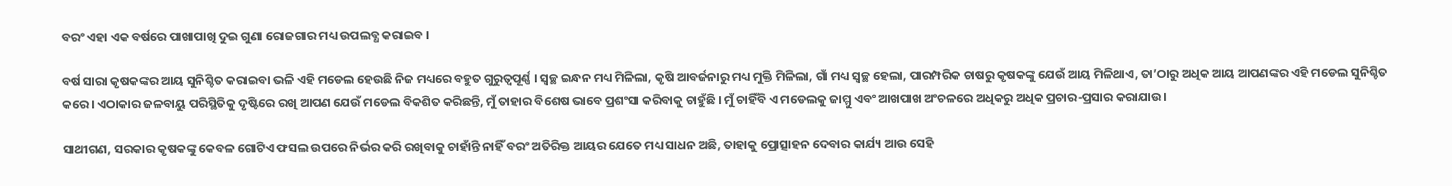ବରଂ ଏହା ଏକ ବର୍ଷରେ ପାଖାପାଖି ଦୁଇ ଗୁଣା ରୋଜଗାର ମଧ୍ୟ ଉପଲବ୍ଧ କରାଇବ ।

ବର୍ଷ ସାରା କୃଷକଙ୍କର ଆୟ ସୁନିଶ୍ଚିତ କରାଇବା ଭଳି ଏହି ମଡେଲ ହେଉଛି ନିଜ ମଧ୍ୟରେ ବହୁତ ଗୁରୁତ୍ୱପୂର୍ଣ୍ଣ । ସ୍ୱଚ୍ଛ ଇନ୍ଧନ ମଧ୍ୟ ମିଳିଲା, କୃଷି ଆବର୍ଜନାରୁ ମଧ୍ୟ ମୁକ୍ତି ମିଳିଲା, ଗାଁ ମଧ୍ୟ ସ୍ୱଚ୍ଛ ହେଲା, ପାରମ୍ପରିକ ଚାଷରୁ କୃଷକଙ୍କୁ ଯେଉଁ ଆୟ ମିଳିଥାଏ, ତା’ଠାରୁ ଅଧିକ ଆୟ ଆପଣଙ୍କର ଏହି ମଡେଲ ସୁନିଶ୍ଚିତ କରେ । ଏଠାକାର ଜଳବାୟୁ ପରିସ୍ଥିତିକୁ ଦୃଷ୍ଟିରେ ରଖି ଆପଣ ଯେଉଁ ମଡେଲ ବିକଶିତ କରିଛନ୍ତି, ମୁଁ ତାହାର ବିଶେଷ ଭାବେ ପ୍ରଶଂସା କରିବାକୁ ଚାହୁଁଛି । ମୁଁ ଚାହିଁବି ଏ ମଡେଲକୁ ଜାମ୍ମୁ ଏବଂ ଆଖପାଖ ଅଂଚଳରେ ଅଧିକରୁ ଅଧିକ ପ୍ରଚାର-ପ୍ରସାର କରାଯାଉ ।

ସାଥୀଗଣ, ସରକାର କୃଷକଙ୍କୁ କେବଳ ଗୋଟିଏ ଫସଲ ଉପରେ ନିର୍ଭର କରି ରଖିବାକୁ ଚାହାଁନ୍ତି ନାହିଁ ବରଂ ଅତିରିକ୍ତ ଆୟର ଯେତେ ମଧ୍ୟ ସାଧନ ଅଛି, ତାହାକୁ ପ୍ରୋତ୍ସାହନ ଦେବାର କାର୍ଯ୍ୟ ଆଉ ସେହି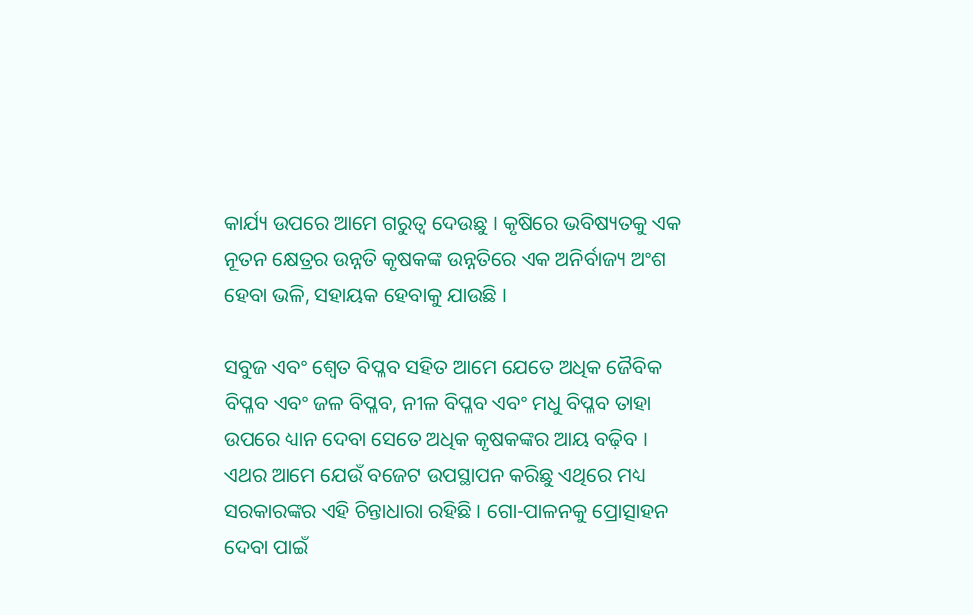କାର୍ଯ୍ୟ ଉପରେ ଆମେ ଗରୁତ୍ୱ ଦେଉଛୁ । କୃଷିରେ ଭବିଷ୍ୟତକୁ ଏକ ନୂତନ କ୍ଷେତ୍ରର ଉନ୍ନତି କୃଷକଙ୍କ ଉନ୍ନତିରେ ଏକ ଅନିର୍ବାଜ୍ୟ ଅଂଶ ହେବା ଭଳି, ସହାୟକ ହେବାକୁ ଯାଉଛି ।

ସବୁଜ ଏବଂ ଶ୍ୱେତ ବିପ୍ଳବ ସହିତ ଆମେ ଯେତେ ଅଧିକ ଜୈବିକ ବିପ୍ଳବ ଏବଂ ଜଳ ବିପ୍ଳବ, ନୀଳ ବିପ୍ଳବ ଏବଂ ମଧୁ ବିପ୍ଳବ ତାହା ଉପରେ ଧ୍ୟାନ ଦେବା ସେତେ ଅଧିକ କୃଷକଙ୍କର ଆୟ ବଢ଼ିବ । ଏଥର ଆମେ ଯେଉଁ ବଜେଟ ଉପସ୍ଥାପନ କରିଛୁ ଏଥିରେ ମଧ୍ୟ ସରକାରଙ୍କର ଏହି ଚିନ୍ତାଧାରା ରହିଛି । ଗୋ-ପାଳନକୁ ପ୍ରୋତ୍ସାହନ ଦେବା ପାଇଁ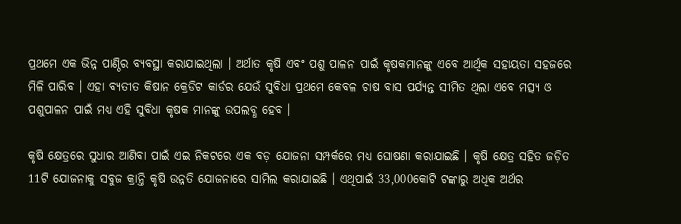ପ୍ରଥମେ ଏକ ଭିନ୍ନ ପାଣ୍ଠିର ବ୍ୟବସ୍ଥା କରାଯାଇଥିଲା । ଅର୍ଥାତ କୃଷି ଏବଂ ପଶୁ ପାଳନ ପାଇଁ କୃଷକମାନଙ୍କୁ ଏବେ ଆର୍ଥିକ ସହାୟତା ସହଜରେ ମିଳି ପାରିବ । ଏହା ବ୍ୟତୀତ କିଷାନ କ୍ରେଡିଟ କାର୍ଡର ଯେଉଁ ସୁବିଧା ପ୍ରଥମେ କେବଳ ଚାଷ ବାସ ପର୍ଯ୍ୟନ୍ତ ସୀମିତ ଥିଲା ଏବେ ମତ୍ସ୍ୟ ଓ ପଶୁପାଳନ ପାଇଁ ମଧ୍ୟ ଏହି ସୁବିଧା କୃଷକ ମାନଙ୍କୁ ଉପଲବ୍ଧ ହେବ ।

କୃଷି କ୍ଷେତ୍ରରେ ସୁଧାର ଆଣିବା ପାଇଁ ଏଇ ନିକଟରେ ଏକ ବଡ଼ ଯୋଜନା ସମ୍ପର୍କରେ ମଧ୍ୟ ଘୋଷଣା କରାଯାଇଛି । କୃଷି କ୍ଷେତ୍ର ସହିତ ଜଡ଼ିତ 11ଟି ଯୋଜନାକୁ ସବୁଜ କ୍ରାନ୍ତି କୃଷି ଉନ୍ନତି ଯୋଜନାରେ ସାମିଲ କରାଯାଇଛି । ଏଥିପାଇଁ 33,000କୋଟି ଟଙ୍କାରୁ ଅଧିକ ଅର୍ଥର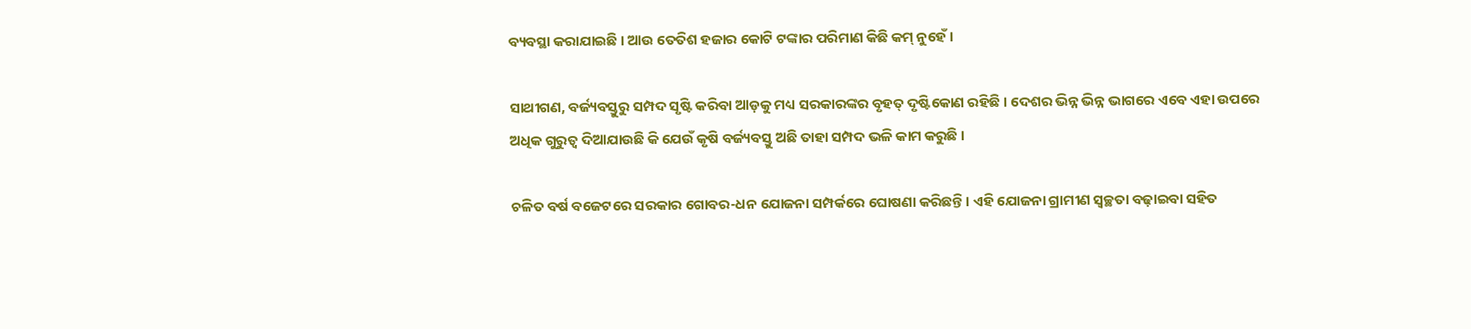ବ୍ୟବସ୍ଥା କରାଯାଇଛି । ଆଉ ତେତିଶ ହଜାର କୋଟି ଟଙ୍କାର ପରିମାଣ କିଛି କମ୍ ନୁହେଁ ।

ସାଥୀଗଣ, ବର୍ଜ୍ୟବସ୍ତୁରୁ ସମ୍ପଦ ସୃଷ୍ଟି କରିବା ଆଡ଼କୁ ମଧ୍ୟ ସରକାରଙ୍କର ବୃହତ୍ ଦୃଷ୍ଟିକୋଣ ରହିଛି । ଦେଶର ଭିନ୍ନ ଭିନ୍ନ ଭାଗରେ ଏବେ ଏହା ଉପରେ ଅଧିକ ଗୁରୁତ୍ୱ ଦିଆଯାଉଛି କି ଯେଉଁ କୃଷି ବର୍ଜ୍ୟବସ୍ତୁ ଅଛି ତାହା ସମ୍ପଦ ଭଳି କାମ କରୁଛି ।

ଚଳିତ ବର୍ଷ ବଜେଟରେ ସରକାର ଗୋବର-ଧନ ଯୋଜନା ସମ୍ପର୍କରେ ଘୋଷଣା କରିଛନ୍ତି । ଏହି ଯୋଜନା ଗ୍ରାମୀଣ ସ୍ୱଚ୍ଛତା ବଢ଼ାଇବା ସହିତ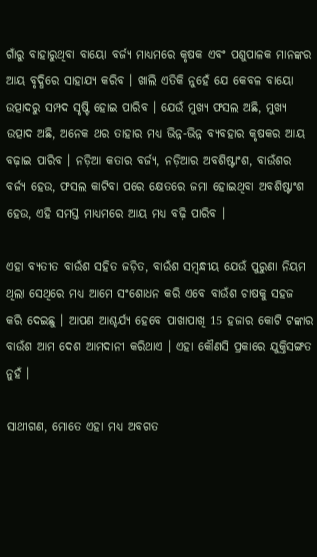ଗାଁରୁ ବାହାରୁଥିବା ବାୟୋ ବର୍ଜ୍ୟ ମାଧ୍ୟମରେ କୃଷକ ଏବଂ ପଶୁପାଳକ ମାନଙ୍କର ଆୟ ବୃଦ୍ଧିରେ ସାହାଯ୍ୟ କରିବ । ଖାଲି ଏତିକି ନୁହେଁ ଯେ କେବଳ ବାୟୋ ଉତ୍ପାଦରୁ ସମ୍ପଦ ସୃଷ୍ଟି ହୋଇ ପାରିବ । ଯେଉଁ ମୁଖ୍ୟ ଫସଲ ଅଛି, ମୁଖ୍ୟ ଉତ୍ପାଦ ଅଛି, ଅନେକ ଥର ତାହାର ମଧ୍ୟ ଭିନ୍ନ-ଭିନ୍ନ ବ୍ୟବହାର କୃଷକର ଆୟ ବଢ଼ାଇ ପାରିବ । ନଡ଼ିଆ କତାର ବର୍ଜ୍ୟ, ନଡ଼ିଆର ଅବଶିଷ୍ଟାଂଶ, ବାଉଁଶର ବର୍ଜ୍ୟ ହେଉ, ଫସଲ କାଟିବା ପରେ କ୍ଷେତରେ ଜମା ହୋଇଥିବା ଅବଶିଷ୍ଟାଂଶ ହେଉ, ଏହି ସମସ୍ତ ମାଧ୍ୟମରେ ଆୟ ମଧ୍ୟ ବଢ଼ି ପାରିବ ।

ଏହା ବ୍ୟତୀତ ବାଉଁଶ ସହିତ ଜଡ଼ିତ, ବାଉଁଶ ସମ୍ବନ୍ଧୀୟ ଯେଉଁ ପୁରୁଣା ନିୟମ ଥିଲା ସେଥିରେ ମଧ୍ୟ ଆମେ ସଂଶୋଧନ କରି ଏବେ ବାଉଁଶ ଚାଷକୁ ସହଜ କରି ଦେଇଛୁ । ଆପଣ ଆଶ୍ଚର୍ଯ୍ୟ ହେବେ ପାଖାପାଖି 15 ହଜାର କୋଟି ଟଙ୍କାର ବାଉଁଶ ଆମ ଦେଶ ଆମଦାନୀ କରିଥାଏ । ଏହା କୌଣସି ପ୍ରକାରେ ଯୁକ୍ତିସଙ୍ଗତ ନୁହଁ ।

ସାଥୀଗଣ, ମୋତେ ଏହା ମଧ୍ୟ ଅବଗତ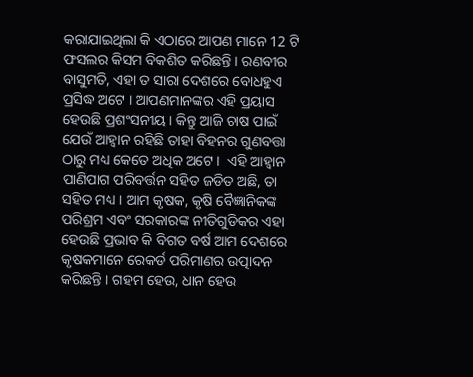କରାଯାଇଥିଲା କି ଏଠାରେ ଆପଣ ମାନେ 12 ଟି ଫସଲର କିସମ ବିକଶିତ କରିଛନ୍ତି । ରଣବୀର ବାସୁମତି, ଏହା ତ ସାରା ଦେଶରେ ବୋଧହୁଏ ପ୍ରସିଦ୍ଧ ଅଟେ । ଆପଣମାନଙ୍କର ଏହି ପ୍ରୟାସ ହେଉଛି ପ୍ରଶଂସନୀୟ । କିନ୍ତୁ ଆଜି ଚାଷ ପାଇଁ ଯେଉଁ ଆହ୍ୱାନ ରହିଛି ତାହା ବିହନର ଗୁଣବତ୍ତା ଠାରୁ ମଧ୍ୟ କେତେ ଅଧିକ ଅଟେ ।  ଏହି ଆହ୍ୱାନ ପାଣିପାଗ ପରିବର୍ତ୍ତନ ସହିତ ଜଡିତ ଅଛି, ତା ସହିତ ମଧ୍ୟ । ଆମ କୃଷକ, କୃଷି ବୈଜ୍ଞାନିକଙ୍କ ପରିଶ୍ରମ ଏବଂ ସରକାରଙ୍କ ନୀତିଗୁଡିକର ଏହା ହେଉଛି ପ୍ରଭାବ କି ବିଗତ ବର୍ଷ ଆମ ଦେଶରେ କୃଷକମାନେ ରେକର୍ଡ ପରିମାଣର ଉତ୍ପାଦନ କରିଛନ୍ତି । ଗହମ ହେଉ, ଧାନ ହେଉ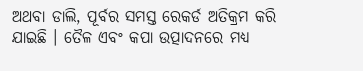ଅଥବା ଡାଲି, ପୂର୍ବର ସମସ୍ତ ରେକର୍ଡ ଅତିକ୍ରମ କରି ଯାଇଛି । ତୈଳ ଏବଂ କପା ଉତ୍ପାଦନରେ ମଧ୍ୟ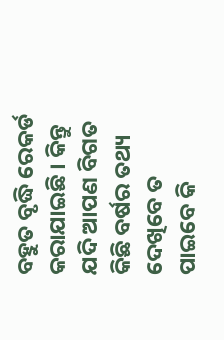ବହୁତ ବୃଦ୍ଧି ରେକର୍ଡ କରାଯାଇଛି । କିନ୍ତୁ ଯଦି ଆପଣ ବିଗତ କିଛି ବର୍ଷର ତଥ୍ୟ ଦେଖିବେ ତ ପାଇବେ କି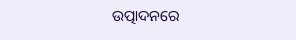ଉତ୍ପାଦନରେ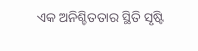ଏକ ଅନିଶ୍ଚିତତାର ସ୍ଥିତି ସୃଷ୍ଟି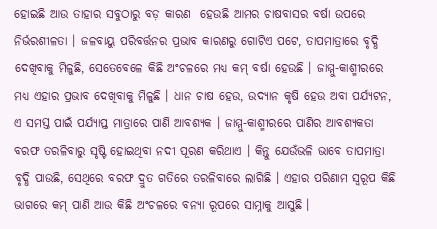ହୋଇଛି ଆଉ ତାହାର ସବୁଠାରୁ ବଡ଼ କାରଣ  ହେଉଛି ଆମର ଚାଷବାସର ବର୍ଷା ଉପରେ ନିର୍ଭରଶୀଳତା । ଜଳବାୟୁ ପରିବର୍ତ୍ତନର ପ୍ରଭାବ କାରଣରୁ ଗୋଟିଏ ପଟେ, ତାପମାତ୍ରାରେ ବୃଦ୍ଧି ଦେଖିବାକୁ ମିଳୁଛି, ସେତେବେଳେ କିଛି ଅଂଚଳରେ ମଧ୍ୟ କମ୍ ବର୍ଷା ହେଉଛି । ଜାମ୍ମୁ-କାଶ୍ମୀରରେ ମଧ୍ୟ ଏହାର ପ୍ରଭାବ ଦେଖିବାକୁ ମିଳୁଛି । ଧାନ ଚାଷ ହେଉ, ଉଦ୍ୟାନ କୃଷି ହେଉ ଅବା ପର୍ଯ୍ୟଟନ, ଏ ସମସ୍ତ ପାଇଁ ପର୍ଯ୍ୟାପ୍ତ ମାତ୍ରାରେ ପାଣି ଆବଶ୍ୟକ । ଜାମ୍ମୁ-କାଶ୍ମୀରରେ ପାଣିର ଆବଶ୍ୟକତା ବରଫ ତରଳିବାରୁ ସୃଷ୍ଟି ହୋଇଥିବା ନଦୀ ପୂରଣ କରିଥାଏ । କିନ୍ତୁ ଯେଉଁଭଳି ଭାବେ ତାପମାତ୍ରା ବୃଦ୍ଧି ପାଉଛି, ସେଥିରେ ବରଫ ଦ୍ରୁତ ଗତିରେ ତରଳିବାରେ ଲାଗିଛି । ଏହାର ପରିଣାମ ସ୍ୱରୂପ କିଛି ଭାଗରେ କମ୍ ପାଣି ଆଉ କିଛି ଅଂଚଳରେ ବନ୍ୟା ରୂପରେ ସାମ୍ନାକୁ ଆସୁଛି ।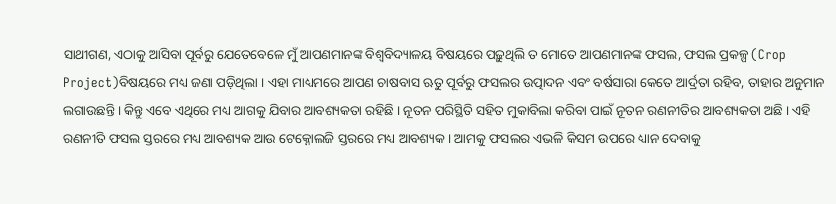ସାଥୀଗଣ, ଏଠାକୁ ଆସିବା ପୂର୍ବରୁ ଯେତେବେଳେ ମୁଁ ଆପଣମାନଙ୍କ ବିଶ୍ୱବିଦ୍ୟାଳୟ ବିଷୟରେ ପଢ଼ୁଥିଲି ତ ମୋତେ ଆପଣମାନଙ୍କ ଫସଲ, ଫସଲ ପ୍ରକଳ୍ପ (Crop Project)ବିଷୟରେ ମଧ୍ୟ ଜଣା ପଡ଼ିଥିଲା । ଏହା ମାଧ୍ୟମରେ ଆପଣ ଚାଷବାସ ଋତୁ ପୂର୍ବରୁ ଫସଲର ଉତ୍ପାଦନ ଏବଂ ବର୍ଷସାରା କେତେ ଆର୍ଦ୍ରତା ରହିବ, ତାହାର ଅନୁମାନ ଲଗାଉଛନ୍ତି । କିନ୍ତୁ ଏବେ ଏଥିରେ ମଧ୍ୟ ଆଗକୁ ଯିବାର ଆବଶ୍ୟକତା ରହିଛି । ନୂତନ ପରିସ୍ଥିତି ସହିତ ମୁକାବିଲା କରିବା ପାଇଁ ନୂତନ ରଣନୀତିର ଆବଶ୍ୟକତା ଅଛି । ଏହି ରଣନୀତି ଫସଲ ସ୍ତରରେ ମଧ୍ୟ ଆବଶ୍ୟକ ଆଉ ଟେକ୍ନୋଲଜି ସ୍ତରରେ ମଧ୍ୟ ଆବଶ୍ୟକ । ଆମକୁ ଫସଲର ଏଭଳି କିସମ ଉପରେ ଧ୍ୟାନ ଦେବାକୁ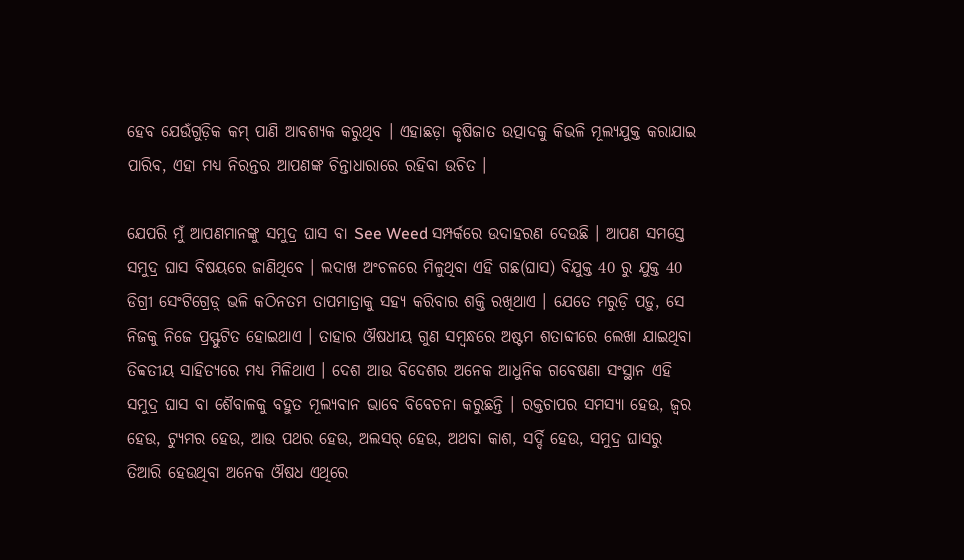ହେବ ଯେଉଁଗୁଡ଼ିକ କମ୍ ପାଣି ଆବଶ୍ୟକ କରୁଥିବ । ଏହାଛଡ଼ା କୃଷିଜାତ ଉତ୍ପାଦକୁ କିଭଳି ମୂଲ୍ୟଯୁକ୍ତ କରାଯାଇ ପାରିବ, ଏହା ମଧ୍ୟ ନିରନ୍ତର ଆପଣଙ୍କ ଚିନ୍ତାଧାରାରେ ରହିବା ଉଚିତ ।

ଯେପରି ମୁଁ ଆପଣମାନଙ୍କୁ ସମୁଦ୍ର ଘାସ ବା See Weed ସମ୍ପର୍କରେ ଉଦାହରଣ ଦେଉଛି । ଆପଣ ସମସ୍ତେ ସମୁଦ୍ର ଘାସ ବିଷୟରେ ଜାଣିଥିବେ । ଲଦାଖ ଅଂଚଳରେ ମିଳୁଥିବା ଏହି ଗଛ(ଘାସ) ବିଯୁକ୍ତ 40 ରୁ ଯୁକ୍ତ 40 ଡିଗ୍ରୀ ସେଂଟିଗ୍ରେଡ଼୍ ଭଳି କଠିନତମ ତାପମାତ୍ରାକୁ ସହ୍ୟ କରିବାର ଶକ୍ତି ରଖିଥାଏ । ଯେତେ ମରୁଡ଼ି ପଡ଼ୁ, ସେ ନିଜକୁ ନିଜେ ପ୍ରସ୍ଫୁଟିତ ହୋଇଥାଏ । ତାହାର ଔଷଧୀୟ ଗୁଣ ସମ୍ବନ୍ଧରେ ଅଷ୍ଟମ ଶତାବ୍ଦୀରେ ଲେଖା ଯାଇଥିବା ତିବ୍ବତୀୟ ସାହିତ୍ୟରେ ମଧ୍ୟ ମିଳିଥାଏ । ଦେଶ ଆଉ ବିଦେଶର ଅନେକ ଆଧୁନିକ ଗବେଷଣା ସଂସ୍ଥାନ ଏହି ସମୁଦ୍ର ଘାସ ବା ଶୈବାଳକୁ ବହୁତ ମୂଲ୍ୟବାନ ଭାବେ ବିବେଚନା କରୁଛନ୍ତି । ରକ୍ତଚାପର ସମସ୍ୟା ହେଉ, ଜ୍ୱର ହେଉ, ଟ୍ୟୁମର ହେଉ, ଆଉ ପଥର ହେଉ, ଅଲସର୍ ହେଉ, ଅଥବା କାଶ, ସର୍ଦ୍ଦି ହେଉ, ସମୁଦ୍ର ଘାସରୁ ତିଆରି ହେଉଥିବା ଅନେକ ଔଷଧ ଏଥିରେ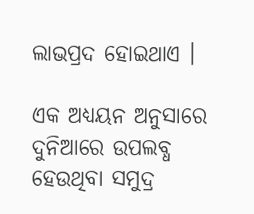ଲାଭପ୍ରଦ ହୋଇଥାଏ ।

ଏକ ଅଧ୍ୟୟନ ଅନୁସାରେ ଦୁନିଆରେ ଉପଲବ୍ଧ ହେଉଥିବା ସମୁଦ୍ର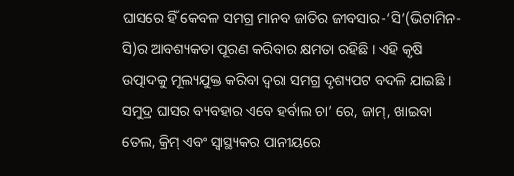ଘାସରେ ହିଁ କେବଳ ସମଗ୍ର ମାନବ ଜାତିର ଜୀବସାର-‘ସି’(ଭିଟାମିନ-ସି)ର ଆବଶ୍ୟକତା ପୂରଣ କରିବାର କ୍ଷମତା ରହିଛି । ଏହି କୃଷି ଉତ୍ପାଦକୁ ମୂଲ୍ୟଯୁକ୍ତ କରିବା ଦ୍ୱରା ସମଗ୍ର ଦୃଶ୍ୟପଟ ବଦଳି ଯାଇଛି । ସମୁଦ୍ର ଘାସର ବ୍ୟବହାର ଏବେ ହର୍ବାଲ ଚା’ ରେ, ଜାମ୍, ଖାଇବା ତେଲ, କ୍ରିମ୍ ଏବଂ ସ୍ୱାସ୍ଥ୍ୟକର ପାନୀୟରେ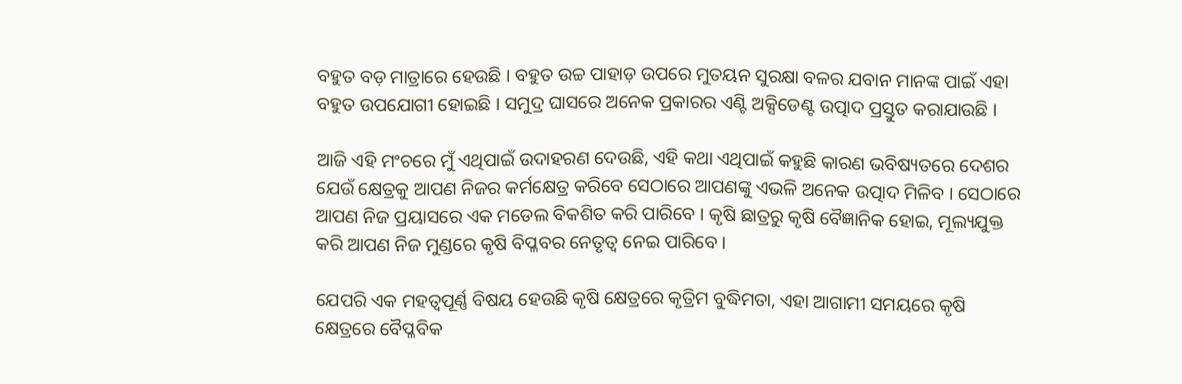ବହୁତ ବଡ଼ ମାତ୍ରାରେ ହେଉଛି । ବହୁତ ଉଚ୍ଚ ପାହାଡ଼ ଉପରେ ମୁତୟନ ସୁରକ୍ଷା ବଳର ଯବାନ ମାନଙ୍କ ପାଇଁ ଏହା ବହୁତ ଉପଯୋଗୀ ହୋଇଛି । ସମୁଦ୍ର ଘାସରେ ଅନେକ ପ୍ରକାରର ଏଣ୍ଟି ଅକ୍ସିଡେଣ୍ଟ ଉତ୍ପାଦ ପ୍ରସ୍ତୁତ କରାଯାଉଛି ।

ଆଜି ଏହି ମଂଚରେ ମୁଁ ଏଥିପାଇଁ ଉଦାହରଣ ଦେଉଛି, ଏହି କଥା ଏଥିପାଇଁ କହୁଛି କାରଣ ଭବିଷ୍ୟତରେ ଦେଶର ଯେଉଁ କ୍ଷେତ୍ରକୁ ଆପଣ ନିଜର କର୍ମକ୍ଷେତ୍ର କରିବେ ସେଠାରେ ଆପଣଙ୍କୁ ଏଭଳି ଅନେକ ଉତ୍ପାଦ ମିଳିବ । ସେଠାରେ ଆପଣ ନିଜ ପ୍ରୟାସରେ ଏକ ମଡେଲ ବିକଶିତ କରି ପାରିବେ । କୃଷି ଛାତ୍ରରୁ କୃଷି ବୈଜ୍ଞାନିକ ହୋଇ, ମୂଲ୍ୟଯୁକ୍ତ କରି ଆପଣ ନିଜ ମୁଣ୍ଡରେ କୃଷି ବିପ୍ଳବର ନେତୃତ୍ୱ ନେଇ ପାରିବେ ।

ଯେପରି ଏକ ମହତ୍ୱପୂର୍ଣ୍ଣ ବିଷୟ ହେଉଛି କୃଷି କ୍ଷେତ୍ରରେ କୃତ୍ରିମ ବୁଦ୍ଧିମତା, ଏହା ଆଗାମୀ ସମୟରେ କୃଷି କ୍ଷେତ୍ରରେ ବୈପ୍ଳବିକ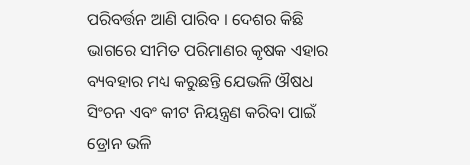ପରିବର୍ତ୍ତନ ଆଣି ପାରିବ । ଦେଶର କିଛି ଭାଗରେ ସୀମିତ ପରିମାଣର କୃଷକ ଏହାର ବ୍ୟବହାର ମଧ୍ୟ କରୁଛନ୍ତି ଯେଭଳି ଔଷଧ ସିଂଚନ ଏବଂ କୀଟ ନିୟନ୍ତ୍ରଣ କରିବା ପାଇଁ ଡ୍ରୋନ ଭଳି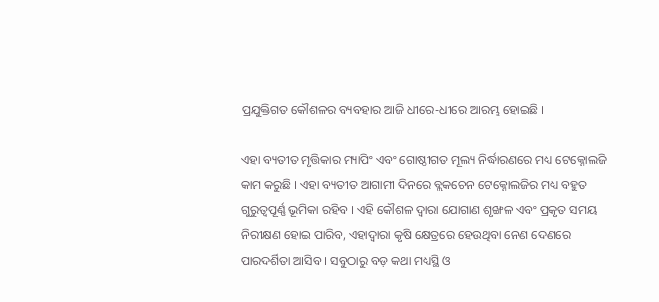ପ୍ରଯୁକ୍ତିଗତ କୌଶଳର ବ୍ୟବହାର ଆଜି ଧୀରେ-ଧୀରେ ଆରମ୍ଭ ହୋଇଛି ।

ଏହା ବ୍ୟତୀତ ମୃତ୍ତିକାର ମ୍ୟାପିଂ ଏବଂ ଗୋଷ୍ଠୀଗତ ମୂଲ୍ୟ ନିର୍ଦ୍ଧାରଣରେ ମଧ୍ୟ ଟେକ୍ନୋଲଜି କାମ କରୁଛି । ଏହା ବ୍ୟତୀତ ଆଗାମୀ ଦିନରେ ବ୍ଲକଚେନ ଟେକ୍ନୋଲଜିର ମଧ୍ୟ ବହୁତ ଗୁରୁତ୍ୱପୂର୍ଣ୍ଣ ଭୂମିକା ରହିବ । ଏହି କୌଶଳ ଦ୍ୱାରା ଯୋଗାଣ ଶୃଙ୍ଖଳ ଏବଂ ପ୍ରକୃତ ସମୟ ନିରୀକ୍ଷଣ ହୋଇ ପାରିବ, ଏହାଦ୍ୱାରା କୃଷି କ୍ଷେତ୍ରରେ ହେଉଥିବା ନେଣ ଦେଣରେ ପାରଦର୍ଶିତା ଆସିବ । ସବୁଠାରୁ ବଡ଼ କଥା ମଧ୍ୟସ୍ଥି ଓ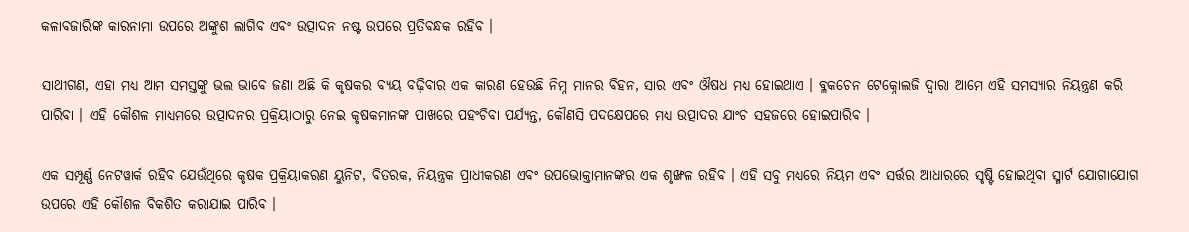କଳାବଜାରିଙ୍କ କାରନାମା ଉପରେ ଅଙ୍କୁଶ ଲାଗିବ ଏବଂ ଉତ୍ପାଦନ ନଷ୍ଟ ଉପରେ ପ୍ରତିବନ୍ଧକ ରହିବ ।

ସାଥୀଗଣ, ଏହା ମଧ୍ୟ ଆମ ସମସ୍ତଙ୍କୁ ଭଲ ଭାବେ ଜଣା ଅଛି କି କୃଷକର ବ୍ୟୟ ବଢ଼ିବାର ଏକ କାରଣ ହେଉଛି ନିମ୍ନ ମାନର ବିହନ, ସାର ଏବଂ ଔଷଧ ମଧ୍ୟ ହୋଇଥାଏ । ବ୍ଳକଚେନ ଟେକ୍ନୋଲଜି ଦ୍ୱାରା ଆମେ ଏହି ସମସ୍ୟାର ନିୟନ୍ତ୍ରଣ କରି ପାରିବା । ଏହି କୌଶଳ ମାଧ୍ୟମରେ ଉତ୍ପାଦନର ପ୍ରକ୍ରିୟାଠାରୁ ନେଇ କୃଷକମାନଙ୍କ ପାଖରେ ପହଂଚିବା ପର୍ଯ୍ୟନ୍ତ, କୌଣସି ପଦକ୍ଷେପରେ ମଧ୍ୟ ଉତ୍ପାଦର ଯାଂଚ ସହଜରେ ହୋଇପାରିବ ।

ଏକ ସମ୍ପୂର୍ଣ୍ଣ ନେଟୱାର୍କ ରହିବ ଯେଉଁଥିରେ କୃଷକ ପ୍ରକ୍ରିୟାକରଣ ୟୁନିଟ, ବିତରକ, ନିୟନ୍ତ୍ରକ ପ୍ରାଧୀକରଣ ଏବଂ ଉପଭୋକ୍ତାମାନଙ୍କର ଏକ ଶୃଙ୍ଖଳ ରହିବ । ଏହି ସବୁ ମଧ୍ୟରେ ନିୟମ ଏବଂ ସର୍ତ୍ତର ଆଧାରରେ ସୃଷ୍ଟି ହୋଇଥିବା ସ୍ମାର୍ଟ ଯୋଗାଯୋଗ ଉପରେ ଏହି କୌଶଳ ବିକଶିତ କରାଯାଇ ପାରିବ ।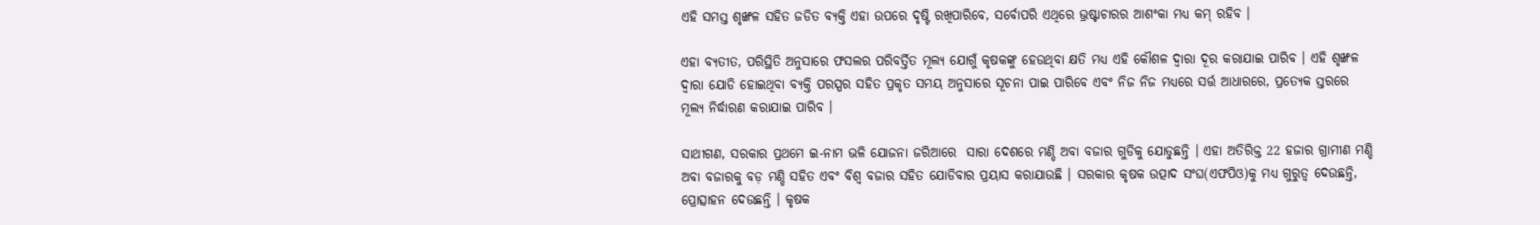ଏହି ସମସ୍ତ ଶୃଙ୍ଖଳ ସହିତ ଜଡିତ ବ୍ୟକ୍ତି ଏହା ଉପରେ ଦୃଷ୍ଟି ରଖିପାରିବେ, ସର୍ବୋପରି ଏଥିରେ ଭ୍ରଷ୍ଟାଚାରର ଆଶଂକା ମଧ୍ୟ କମ୍ ରହିବ ।

ଏହା ବ୍ୟତୀତ, ପରିସ୍ଥିତି ଅନୁସାରେ ଫସଲର ପରିବର୍ତ୍ତିତ ମୂଲ୍ୟ ଯୋଗୁଁ କୃଷକଙ୍କୁ ହେଉଥିବା କ୍ଷତି ମଧ୍ୟ ଏହି କୌଶଳ ଦ୍ୱାରା ଦୂର କରାଯାଇ ପାରିବ । ଏହି ଶୃଙ୍ଖଳ ଦ୍ୱାରା ଯୋଡି ହୋଇଥିବା ବ୍ୟକ୍ତି ପରସ୍ପର ସହିତ ପ୍ରକୃତ ସମୟ ଅନୁସାରେ ସୂଚନା ପାଇ ପାରିବେ ଏବଂ ନିଜ ନିଜ ମଧ୍ୟରେ ସର୍ତ୍ତ ଆଧାରରେ, ପ୍ରତ୍ୟେକ ସ୍ତରରେ ମୂଲ୍ୟ ନିର୍ଦ୍ଧାରଣ କରାଯାଇ ପାରିବ ।

ସାଥୀଗଣ, ସରକାର ପ୍ରଥମେ ଇ-ନାମ ଭଳି ଯୋଜନା ଜରିଆରେ  ସାରା ଦେଶରେ ମଣ୍ଡି ଅବା ବଜାର ଗୁଡିକୁ ଯୋଡୁଛନ୍ତି । ଏହା ଅତିରିକ୍ତ 22 ହଜାର ଗ୍ରାମୀଣ ମଣ୍ଡି ଅବା ବଜାରକୁ ବଡ଼ ମଣ୍ଡି ସହିତ ଏବଂ ବିଶ୍ୱ ବଜାର ସହିତ ଯୋଡିବାର ପ୍ରୟାସ କରାଯାଉଛି । ସରକାର କୃଷକ ଉତ୍ପାଦ ସଂଘ(ଏଫପିଓ)କୁ ମଧ୍ୟ ଗୁରୁତ୍ୱ ଦେଉଛନ୍ତି, ପ୍ରୋତ୍ସାହନ ଦେଉଛନ୍ତି । କୃଷକ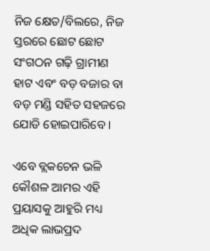ନିଜ କ୍ଷେତ/ବିଲରେ, ନିଜ ସ୍ତରରେ ଛୋଟ ଛୋଟ ସଂଗଠନ ଗଢ଼ି ଗ୍ରାମୀଣ ହାଟ ଏବଂ ବଡ଼ ବଜାର ବା ବଡ଼ ମଣ୍ଡି ସହିତ ସହଜରେ ଯୋଡି ହୋଇପାରିବେ ।

ଏବେ ବ୍ଲକଚେନ ଭଳି କୌଶଳ ଆମର ଏହି ପ୍ରୟାସକୁ ଆହୁରି ମଧ୍ୟ ଅଧିକ ଲାଭପ୍ରଦ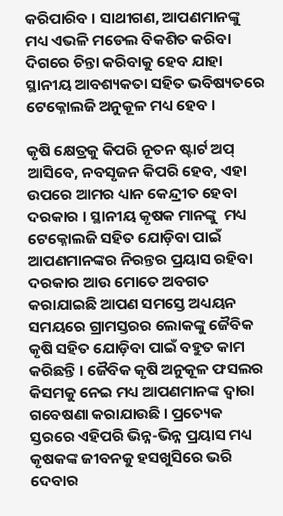କରିପାରିବ । ସାଥୀଗଣ, ଆପଣମାନଙ୍କୁ ମଧ୍ୟ ଏଭଳି ମଡେଲ ବିକଶିତ କରିବା ଦିଗରେ ଚିନ୍ତା କରିବାକୁ ହେବ ଯାହା ସ୍ଥାନୀୟ ଆବଶ୍ୟକତା ସହିତ ଭବିଷ୍ୟତରେ ଟେକ୍ନୋଲଜି ଅନୁକୂଳ ମଧ୍ୟ ହେବ ।

କୃଷି କ୍ଷେତ୍ରକୁ କିପରି ନୂତନ ଷ୍ଟାର୍ଟ ଅପ୍ ଆସିବେ, ନବସୃଜନ କିପରି ହେବ, ଏହା ଉପରେ ଆମର ଧ୍ୟାନ କେନ୍ଦ୍ରୀତ ହେବା ଦରକାର । ସ୍ଥାନୀୟ କୃଷକ ମାନଙ୍କୁ  ମଧ୍ୟ ଟେକ୍ନୋଲଜି ସହିତ ଯୋଡ଼ିବା ପାଇଁ ଆପଣମାନଙ୍କର ନିରନ୍ତର ପ୍ରୟାସ ରହିବା ଦରକାର ଆଉ ମୋତେ ଅବଗତ କରାଯାଇଛି ଆପଣ ସମସ୍ତେ ଅଧ୍ୟୟନ ସମୟରେ ଗ୍ରାମସ୍ତରର ଲୋକଙ୍କୁ ଜୈବିକ କୃଷି ସହିତ ଯୋଡ଼ିବା ପାଇଁ ବହୁତ କାମ କରିଛନ୍ତି । ଜୈବିକ କୃଷି ଅନୁକୂଳ ଫସଲର କିସମକୁ ନେଇ ମଧ୍ୟ ଆପଣମାନଙ୍କ ଦ୍ୱାରା ଗବେଷଣା କରାଯାଉଛି । ପ୍ରତ୍ୟେକ ସ୍ତରରେ ଏହିପରି ଭିନ୍ନ-ଭିନ୍ନ ପ୍ରୟାସ ମଧ୍ୟ କୃଷକଙ୍କ ଜୀବନକୁ ହସଖୁସିରେ ଭରି ଦେବାର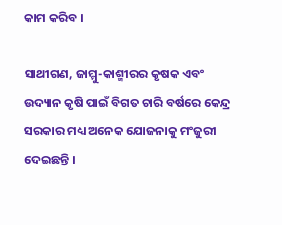କାମ କରିବ ।

ସାଥୀଗଣ, ଜାମ୍ମୁ-କାଶ୍ମୀରର କୃଷକ ଏବଂ ଉଦ୍ୟାନ କୃଷି ପାଇଁ ବିଗତ ଚାରି ବର୍ଷରେ କେନ୍ଦ୍ର ସରକାର ମଧ୍ୟ ଅନେକ ଯୋଜନାକୁ ମଂଜୁରୀ ଦେଇଛନ୍ତି ।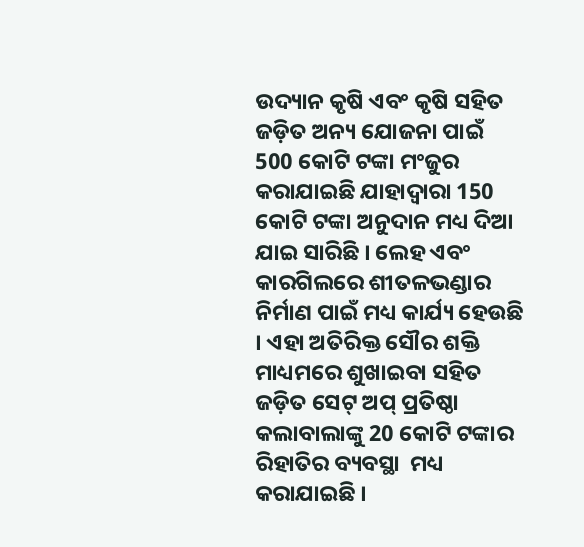ଉଦ୍ୟାନ କୃଷି ଏବଂ କୃଷି ସହିତ ଜଡ଼ିତ ଅନ୍ୟ ଯୋଜନା ପାଇଁ 500 କୋଟି ଟଙ୍କା ମଂଜୁର କରାଯାଇଛି ଯାହାଦ୍ୱାରା 150 କୋଟି ଟଙ୍କା ଅନୁଦାନ ମଧ୍ୟ ଦିଆ ଯାଇ ସାରିଛି । ଲେହ ଏବଂ କାରଗିଲରେ ଶୀତଳଭଣ୍ଡାର ନିର୍ମାଣ ପାଇଁ ମଧ୍ୟ କାର୍ଯ୍ୟ ହେଉଛି । ଏହା ଅତିରିକ୍ତ ସୌର ଶକ୍ତି ମାଧ୍ୟମରେ ଶୁଖାଇବା ସହିତ ଜଡ଼ିତ ସେଟ୍ ଅପ୍ ପ୍ରତିଷ୍ଠା କଲାବାଲାଙ୍କୁ 20 କୋଟି ଟଙ୍କାର ରିହାତିର ବ୍ୟବସ୍ଥା  ମଧ୍ୟ କରାଯାଇଛି ।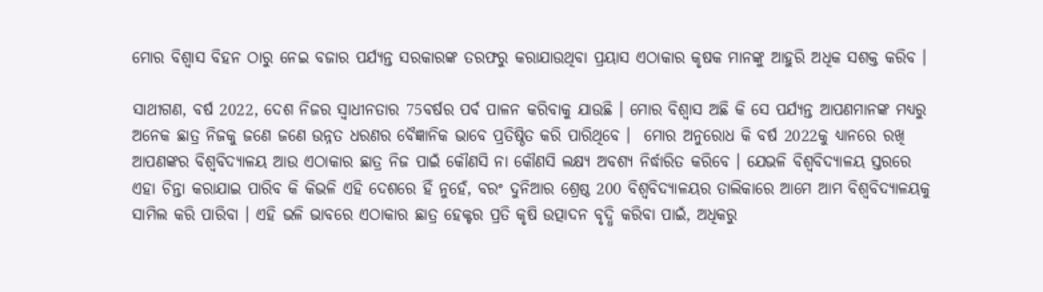ମୋର ବିଶ୍ୱାସ ବିହନ ଠାରୁ ନେଇ ବଜାର ପର୍ଯ୍ୟନ୍ତ ସରକାରଙ୍କ ତରଫରୁ କରାଯାଉଥିବା ପ୍ରୟାସ ଏଠାକାର କୃଷକ ମାନଙ୍କୁ ଆହୁରି ଅଧିକ ସଶକ୍ତ କରିବ ।

ସାଥୀଗଣ, ବର୍ଷ 2022, ଦେଶ ନିଜର ସ୍ୱାଧୀନତାର 75ବର୍ଷର ପର୍ବ ପାଳନ କରିବାକୁ ଯାଉଛି । ମୋର ବିଶ୍ୱାସ ଅଛି କି ସେ ପର୍ଯ୍ୟନ୍ତ ଆପଣମାନଙ୍କ ମଧ୍ୟରୁ ଅନେକ ଛାତ୍ର ନିଜକୁ ଜଣେ ଜଣେ ଉନ୍ନତ ଧରଣର ବୈଜ୍ଞାନିକ ଭାବେ ପ୍ରତିଷ୍ଠିତ କରି ପାରିଥିବେ ।  ମୋର ଅନୁରୋଧ କି ବର୍ଷ 2022କୁ ଧ୍ୟାନରେ ରଖି ଆପଣଙ୍କର ବିଶ୍ୱବିଦ୍ୟାଳୟ ଆଉ ଏଠାକାର ଛାତ୍ର ନିଜ ପାଇଁ କୌଣସି ନା କୌଣସି ଲକ୍ଷ୍ୟ ଅବଶ୍ୟ ନିର୍ଦ୍ଧାରିତ କରିବେ । ଯେଭଳି ବିଶ୍ୱବିଦ୍ୟାଳୟ ସ୍ତରରେ ଏହା ଚିନ୍ତା କରାଯାଇ ପାରିବ କି କିଭଳି ଏହି ଦେଶରେ ହିଁ ନୁହେଁ, ବରଂ ଦୁନିଆର ଶ୍ରେଷ୍ଠ 200 ବିଶ୍ୱବିଦ୍ୟାଳୟର ତାଲିକାରେ ଆମେ ଆମ ବିଶ୍ୱବିଦ୍ୟାଳୟକୁ ସାମିଲ କରି ପାରିବା । ଏହି ଭଳି ଭାବରେ ଏଠାକାର ଛାତ୍ର ହେକ୍ଟର ପ୍ରତି କୃଷି ଉତ୍ପାଦନ ବୃଦ୍ଧି କରିବା ପାଇଁ, ଅଧିକରୁ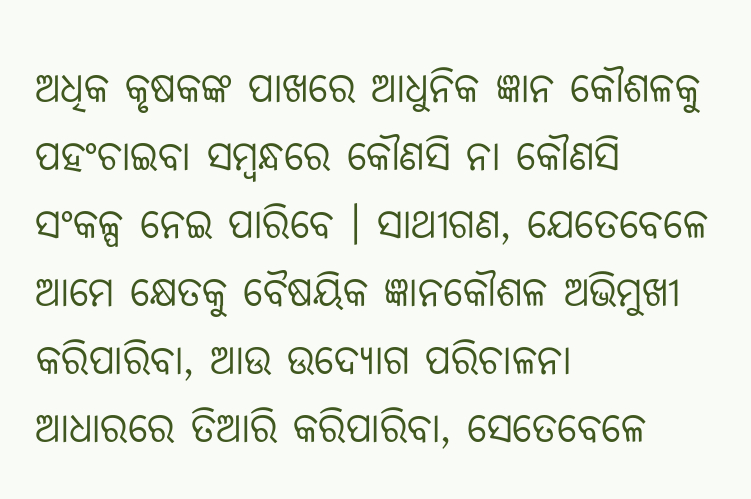ଅଧିକ କୃଷକଙ୍କ ପାଖରେ ଆଧୁନିକ ଜ୍ଞାନ କୌଶଳକୁ ପହଂଚାଇବା ସମ୍ବନ୍ଧରେ କୌଣସି ନା କୌଣସି ସଂକଳ୍ପ ନେଇ ପାରିବେ । ସାଥୀଗଣ, ଯେତେବେଳେ ଆମେ କ୍ଷେତକୁ ବୈଷୟିକ ଜ୍ଞାନକୌଶଳ ଅଭିମୁଖୀ କରିପାରିବା, ଆଉ ଉଦ୍ୟୋଗ ପରିଚାଳନା ଆଧାରରେ ତିଆରି କରିପାରିବା, ସେତେବେଳେ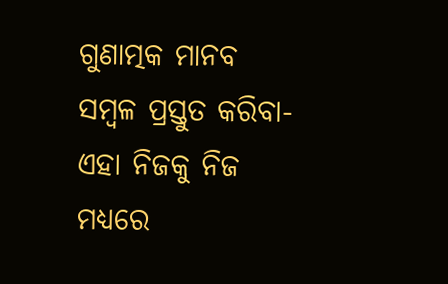ଗୁଣାତ୍ମକ ମାନବ ସମ୍ବଳ ପ୍ରସ୍ତୁତ କରିବା-ଏହା ନିଜକୁ ନିଜ ମଧ୍ୟରେ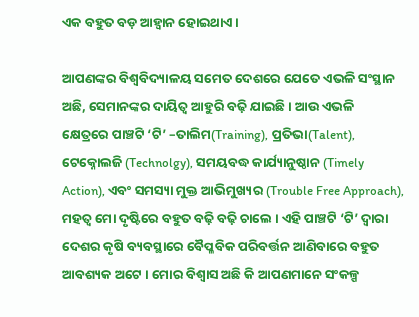ଏକ ବହୁତ ବଡ଼ ଆହ୍ୱାନ ହୋଇଥାଏ ।

ଆପଣଙ୍କର ବିଶ୍ୱବିଦ୍ୟାଳୟ ସମେତ ଦେଶରେ ଯେତେ ଏଭଳି ସଂସ୍ଥାନ ଅଛି, ସେମାନଙ୍କର ଦାୟିତ୍ୱ ଆହୁରି ବଢ଼ି ଯାଇଛି । ଆଉ ଏଭଳି କ୍ଷେତ୍ରରେ ପାଞ୍ଚଟି ‘ଟି’ –ତାଲିମ(Training), ପ୍ରତିଭା(Talent), ଟେକ୍ନୋଲଜି (Technolgy), ସମୟବଦ୍ଧ କାର୍ଯ୍ୟାନୁଷ୍ଠାନ (Timely Action), ଏବଂ ସମସ୍ୟା ମୁକ୍ତ ଆଭିମୁଖ୍ୟର (Trouble Free Approach), ମହତ୍ୱ ମୋ ଦୃଷ୍ଟିରେ ବହୁତ ବଢ଼ି ବଢ଼ି ଚାଲେ । ଏହି ପାଞ୍ଚଟି ‘ଟି’ ଦ୍ୱାରା ଦେଶର କୃଷି ବ୍ୟବସ୍ଥାରେ ବୈପ୍ଳବିକ ପରିବର୍ତ୍ତନ ଆଣିବାରେ ବହୁତ ଆବଶ୍ୟକ ଅଟେ । ମୋର ବିଶ୍ୱାସ ଅଛି କି ଆପଣମାନେ ସଂକଳ୍ପ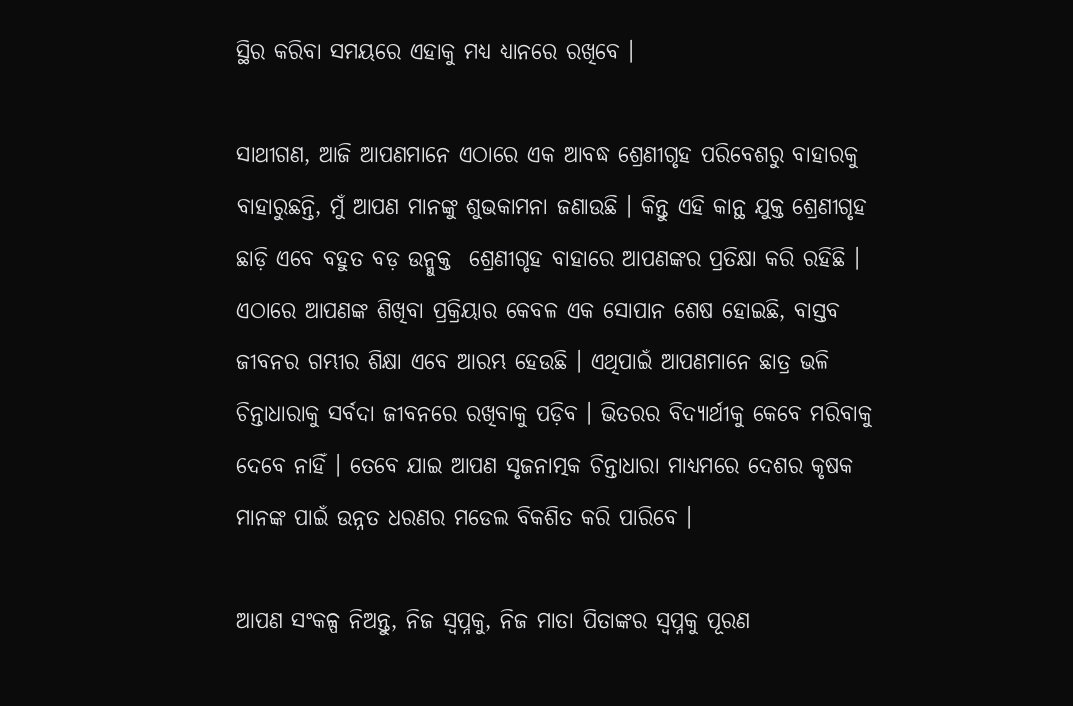ସ୍ଥିର କରିବା ସମୟରେ ଏହାକୁ ମଧ୍ୟ ଧ୍ୟାନରେ ରଖିବେ ।

ସାଥୀଗଣ, ଆଜି ଆପଣମାନେ ଏଠାରେ ଏକ ଆବଦ୍ଧ ଶ୍ରେଣୀଗୃହ ପରିବେଶରୁ ବାହାରକୁ ବାହାରୁଛନ୍ତି, ମୁଁ ଆପଣ ମାନଙ୍କୁ ଶୁଭକାମନା ଜଣାଉଛି । କିନ୍ତୁ ଏହି କାନ୍ଥ ଯୁକ୍ତ ଶ୍ରେଣୀଗୃହ ଛାଡ଼ି ଏବେ ବହୁତ ବଡ଼ ଉନ୍ମୁକ୍ତ  ଶ୍ରେଣୀଗୃହ ବାହାରେ ଆପଣଙ୍କର ପ୍ରତିକ୍ଷା କରି ରହିଛି । ଏଠାରେ ଆପଣଙ୍କ ଶିଖିବା ପ୍ରକ୍ରିୟାର କେବଳ ଏକ ସୋପାନ ଶେଷ ହୋଇଛି, ବାସ୍ତବ ଜୀବନର ଗମ୍ଭୀର ଶିକ୍ଷା ଏବେ ଆରମ୍ଭ ହେଉଛି । ଏଥିପାଇଁ ଆପଣମାନେ ଛାତ୍ର ଭଳି ଚିନ୍ତାଧାରାକୁ ସର୍ବଦା ଜୀବନରେ ରଖିବାକୁ ପଡ଼ିବ । ଭିତରର ବିଦ୍ୟାର୍ଥୀକୁ କେବେ ମରିବାକୁ ଦେବେ ନାହିଁ । ତେବେ ଯାଇ ଆପଣ ସୃଜନାତ୍ମକ ଚିନ୍ତାଧାରା ମାଧ୍ୟମରେ ଦେଶର କୃଷକ ମାନଙ୍କ ପାଇଁ ଉନ୍ନତ ଧରଣର ମଡେଲ ବିକଶିତ କରି ପାରିବେ ।

ଆପଣ ସଂକଳ୍ପ ନିଅନ୍ତୁ, ନିଜ ସ୍ୱପ୍ନକୁ, ନିଜ ମାତା ପିତାଙ୍କର ସ୍ୱପ୍ନକୁ ପୂରଣ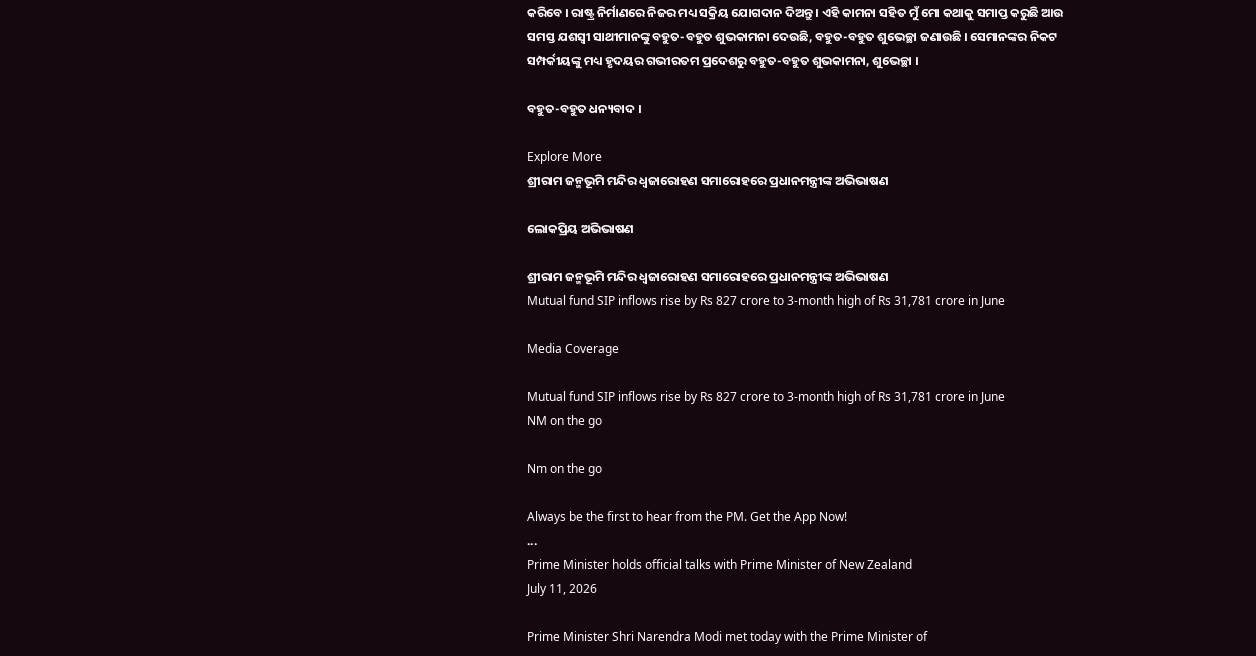କରିବେ । ରାଷ୍ଟ୍ର ନିର୍ମାଣରେ ନିଜର ମଧ୍ୟ ସକ୍ରିୟ ଯୋଗଦାନ ଦିଅନ୍ତୁ । ଏହି କାମନା ସହିତ ମୁଁ ମୋ କଥାକୁ ସମାପ୍ତ କରୁଛି ଆଉ ସମସ୍ତ ଯଶସ୍ୱୀ ସାଥୀମାନଙ୍କୁ ବହୁତ-ବହୁତ ଶୁଭକାମନା ଦେଉଛି, ବହୁତ-ବହୁତ ଶୁଭେଚ୍ଛା ଜଣାଉଛି । ସେମାନଙ୍କର ନିକଟ ସମ୍ପର୍କୀୟଙ୍କୁ ମଧ୍ୟ ହୃଦୟର ଗଭୀରତମ ପ୍ରଦେଶରୁ ବହୁତ-ବହୁତ ଶୁଭକାମନା, ଶୁଭେଚ୍ଛା ।

ବହୁତ-ବହୁତ ଧନ୍ୟବାଦ ।

Explore More
ଶ୍ରୀରାମ ଜନ୍ମଭୂମି ମନ୍ଦିର ଧ୍ଵଜାରୋହଣ ସମାରୋହରେ ପ୍ରଧାନମନ୍ତ୍ରୀଙ୍କ ଅଭିଭାଷଣ

ଲୋକପ୍ରିୟ ଅଭିଭାଷଣ

ଶ୍ରୀରାମ ଜନ୍ମଭୂମି ମନ୍ଦିର ଧ୍ଵଜାରୋହଣ ସମାରୋହରେ ପ୍ରଧାନମନ୍ତ୍ରୀଙ୍କ ଅଭିଭାଷଣ
Mutual fund SIP inflows rise by Rs 827 crore to 3-month high of Rs 31,781 crore in June

Media Coverage

Mutual fund SIP inflows rise by Rs 827 crore to 3-month high of Rs 31,781 crore in June
NM on the go

Nm on the go

Always be the first to hear from the PM. Get the App Now!
...
Prime Minister holds official talks with Prime Minister of New Zealand
July 11, 2026

Prime Minister Shri Narendra Modi met today with the Prime Minister of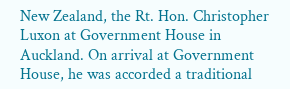New Zealand, the Rt. Hon. Christopher Luxon at Government House in Auckland. On arrival at Government House, he was accorded a traditional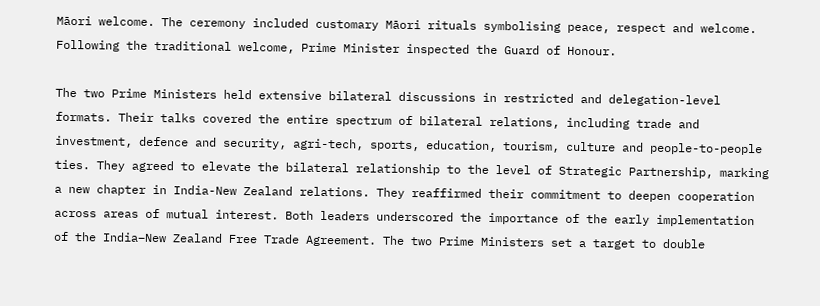Māori welcome. The ceremony included customary Māori rituals symbolising peace, respect and welcome. Following the traditional welcome, Prime Minister inspected the Guard of Honour.

The two Prime Ministers held extensive bilateral discussions in restricted and delegation-level formats. Their talks covered the entire spectrum of bilateral relations, including trade and investment, defence and security, agri-tech, sports, education, tourism, culture and people-to-people ties. They agreed to elevate the bilateral relationship to the level of Strategic Partnership, marking a new chapter in India-New Zealand relations. They reaffirmed their commitment to deepen cooperation across areas of mutual interest. Both leaders underscored the importance of the early implementation of the India–New Zealand Free Trade Agreement. The two Prime Ministers set a target to double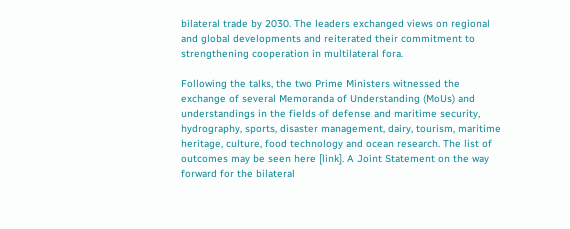bilateral trade by 2030. The leaders exchanged views on regional and global developments and reiterated their commitment to strengthening cooperation in multilateral fora.

Following the talks, the two Prime Ministers witnessed the exchange of several Memoranda of Understanding (MoUs) and understandings in the fields of defense and maritime security, hydrography, sports, disaster management, dairy, tourism, maritime heritage, culture, food technology and ocean research. The list of outcomes may be seen here [link]. A Joint Statement on the way forward for the bilateral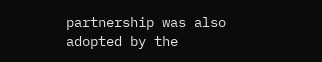partnership was also adopted by the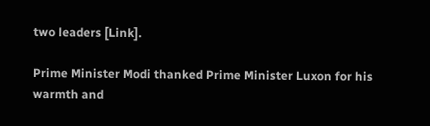two leaders [Link].

Prime Minister Modi thanked Prime Minister Luxon for his warmth and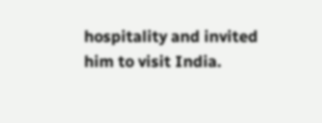hospitality and invited him to visit India.